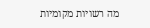מה רשויות מקומיות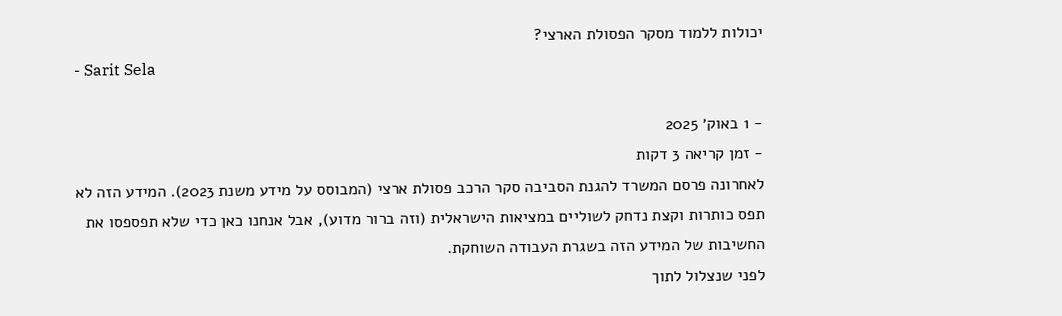יכולות ללמוד מסקר הפסולת הארצי?
- Sarit Sela

- 1 באוק׳ 2025
- זמן קריאה 3 דקות
לאחרונה פרסם המשרד להגנת הסביבה סקר הרכב פסולת ארצי (המבוסס על מידע משנת 2023). המידע הזה לא תפס כותרות וקצת נדחק לשוליים במציאות הישראלית (וזה ברור מדוע), אבל אנחנו כאן כדי שלא תפספסו את החשיבות של המידע הזה בשגרת העבודה השוחקת.
לפני שנצלול לתוך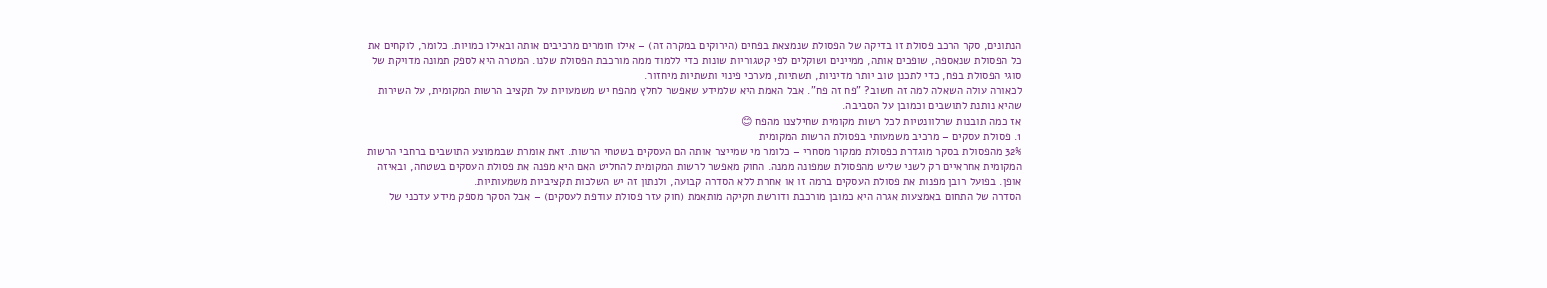הנתונים, סקר הרכב פסולת זו בדיקה של הפסולת שנמצאת בפחים (הירוקים במקרה זה) – אילו חומרים מרכיבים אותה ובאילו כמויות. כלומר, לוקחים את כל הפסולת שנאספה, שופכים אותה, ממיינים ושוקלים לפי קטגוריות שונות כדי ללמוד ממה מורכבת הפסולת שלנו. המטרה היא לספק תמונה מדויקת של סוגי הפסולת בפח, כדי לתכנן טוב יותר מדיניות, תשתיות, מערכי פינוי ותשתיות מיחזור.
לכאורה עולה השאלה למה זה חשוב? "פח זה פח". אבל האמת היא שלמידע שאפשר לחלץ מהפח יש משמעויות על תקציב הרשות המקומית, על השירות שהיא נותנת לתושבים וכמובן על הסביבה.
אז כמה תובנות שרלוונטיות לכל רשות מקומית שחילצנו מהפח 😊
1. פסולת עסקים – מרכיב משמעותי בפסולת הרשות המקומית
32% מהפסולת בסקר מוגדרת כפסולת ממקור מסחרי – כלומר מי שמייצר אותה הם העסקים בשטחי הרשות. זאת אומרת שבממוצע התושבים ברחבי הרשות המקומית אחראיים רק לשני שליש מהפסולת שמפונה ממנה. החוק מאפשר לרשות המקומית להחליט האם היא מפנה את פסולת העסקים בשטחה, ובאיזה אופן. בפועל רובן מפנות את פסולת העסקים ברמה זו או אחרת ללא הסדרה קבועה, ולנתון זה יש השלכות תקציביות משמעותיות.
הסדרה של התחום באמצעות אגרה היא כמובן מורכבת ודורשת חקיקה מותאמת (חוק עזר פסולת עודפת לעסקים) – אבל הסקר מספק מידע עדכני של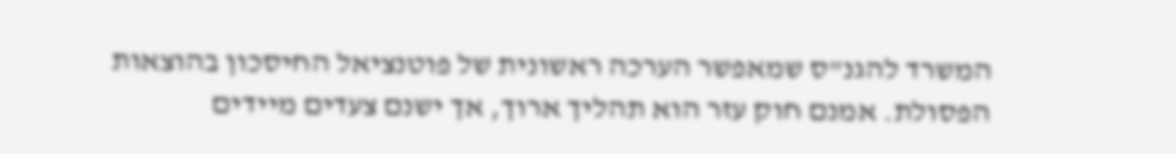המשרד להגנ"ס שמאפשר הערכה ראשונית של פוטנציאל החיסכון בהוצאות הפסולת. אמנם חוק עזר הוא תהליך ארוך, אך ישנם צעדים מיידים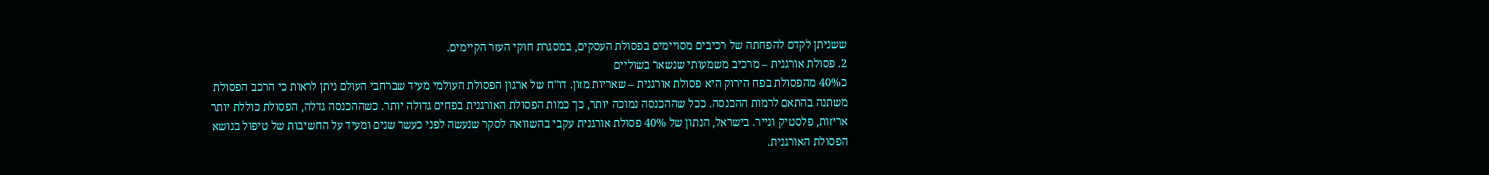ששניתן לקדם להפחתה של רכיבים מסויימים בפסולת העסקים, במסגרת חוקי העזר הקיימים.
2. פסולת אורגנית – מרכיב משמעותי שנשאר בשוליים
כ40% מהפסולת בפח הירוק היא פסולת אורגנית – שאריות מזון. דו"ח של ארגון הפסולת העולמי מעיד שברחבי העולם ניתן לראות כי הרכב הפסולת משתנה בהתאם לרמות ההכנסה. ככל שההכנסה נמוכה יותר, כך כמות הפסולת האורגנית בפחים גדולה יותר. כשההכנסה גדלה, הפסולת כוללת יותר אריזות, פלסטיק ונייר. בישראל, הנתון של 40% פסולת אורגנית עקבי בהשוואה לסקר שנעשה לפני כעשר שנים ומעיד על החשיבות של טיפול בנושא הפסולת האורגנית.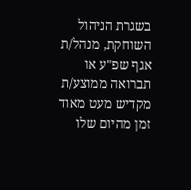בשגרת הניהול השוחקת, מנהל/ת אגף שפ"ע או תברואה ממוצע/ת מקדיש מעט מאוד זמן מהיום שלו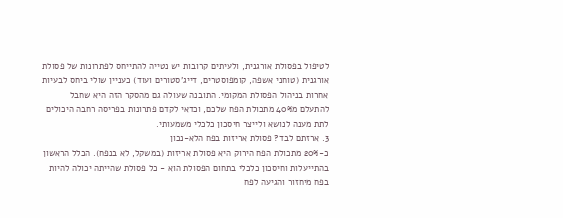לטיפול בפסולת אורגנית, ולעיתים קרובות יש נטייה להתייחס לפתרונות של פסולת אורגנית (טוחני אשפה, קומפוסטרים, דייג'סטורים ועוד) כעניין שולי ביחס לבעיות אחרות בניהול הפסולת המקומי. התובנה שעולה גם מהסקר הזה היא שחבל להתעלם מ40% מתכולת הפח שלכם, וכדאי לקדם פתרונות בפריסה רחבה היכולים לתת מענה לנושא ולייצר חיסכון כלכלי משמעותי.
3. ארזתם לבד? פסולת אריזות בפח הלא-נכון
כ-20% מתכולת הפח הירוק היא פסולת אריזות (במשקל, לא בנפח). הכלל הראשון בהתייעלות וחיסכון כלכלי בתחום הפסולת הוא - כל פסולת שהייתה יכולה להיות בפח מיחזור והגיעה לפח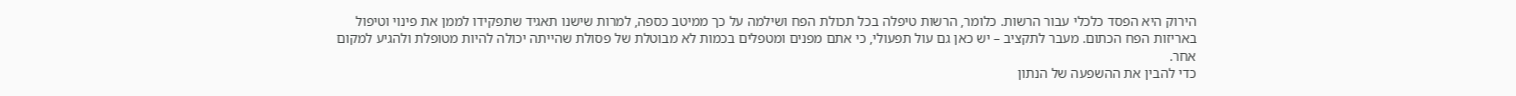הירוק היא הפסד כלכלי עבור הרשות. כלומר, הרשות טיפלה בכל תכולת הפח ושילמה על כך ממיטב כספה, למרות שישנו תאגיד שתפקידו לממן את פינוי וטיפול באריזות הפח הכתום. מעבר לתקציב – יש כאן גם עול תפעולי, כי אתם מפנים ומטפלים בכמות לא מבוטלת של פסולת שהייתה יכולה להיות מטופלת ולהגיע למקום אחר.
כדי להבין את ההשפעה של הנתון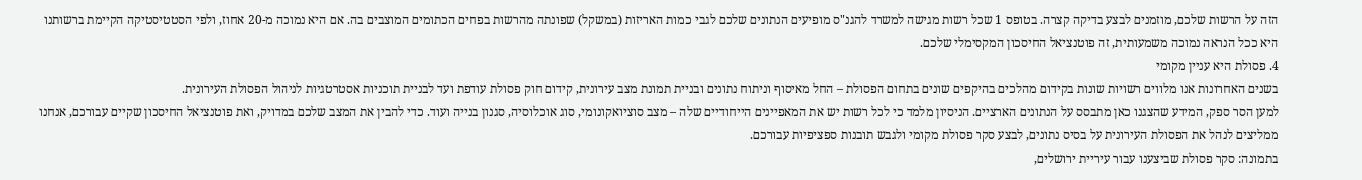הזה על הרשות שלכם, מוזמנים לבצע בדיקה קצרה. בטופס 1 שכל רשות מגישה למשרד להגנ"ס מופיעים הנתונים שלכם לגבי כמות האריזות (במשקל) שפונתה מהרשות בפחים הכתומים המוצבים בה. אם היא נמוכה מ-20 אחוז, ולפי הסטטיסטיקה הקיימת ברשותנו היא ככל הנראה נמוכה משמעותית, זה פוטנציאל החיסכון המקסימלי שלכם.
4. פסולת היא עניין מקומי
בשנים האחרונות אנו מלווים רשויות שונות בקידום מהלכים בהיקפים שונים בתחום הפסולת – החל מאיסוף וניתוח נתונים ובניית תמונת מצב עירונית, קידום חוק פסולת עודפת ועד לבניית תוכניות אסטרטגיות לניהול הפסולת העירונית.
למען הסר ספק, המידע שהצגנו כאן מתבסס על הנתונים הארציים. הניסיון מלמד כי לכל רשות יש את המאפיינים הייחודיים שלה – מצב סוציואקונומי, סוג אוכלוסיה, סגנון בנייה ועוד. כדי להבין את המצב שלכם במדויק, ואת פוטנציאל החיסכון שקיים עבורכם, אנחנו ממליצים לנהל את הפסולת העירונית על בסיס נתונים, לבצע סקר פסולת מקומי ולגבש תובנות ספציפיות עבורכם.
בתמונה: סקר פסולת שביצענו עבור עיריית ירושלים,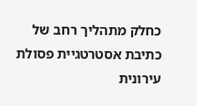כחלק מתהליך רחב של כתיבת אסטרטגיית פסולת עירונית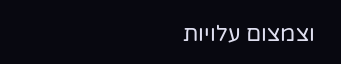וצמצום עלויות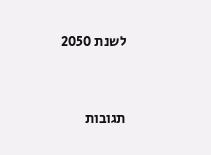לשנת 2050




תגובות